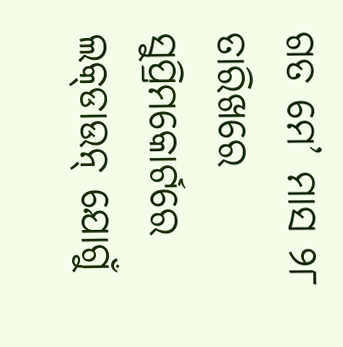ଗତ ମେ’ ମାସ ୨୮ ତାରିଖରେ ସୁପ୍ରିମକୋର୍ଟରେ ଲକ୍‌ଡାଉନ୍‌ ଯୋଗୁଁ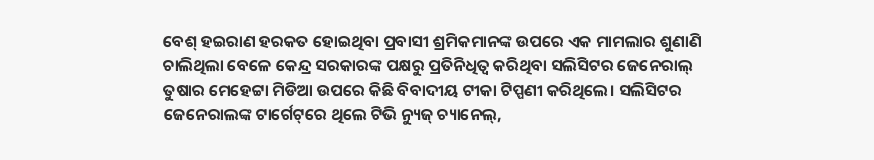ବେଶ୍ ହଇରାଣ ହରକତ ହୋଇଥିବା ପ୍ରବାସୀ ଶ୍ରମିକମାନଙ୍କ ଉପରେ ଏକ ମାମଲାର ଶୁଣାଣି ଚାଲିଥିଲା ବେଳେ କେନ୍ଦ୍ର ସରକାରଙ୍କ ପକ୍ଷରୁ ପ୍ରତିନିଧିତ୍ୱ କରିଥିବା ସଲିସିଟର ଜେନେରାଲ୍ ତୁଷାର ମେହେଟ୍ଟା ମିଡିଆ ଉପରେ କିଛି ବିବାଦୀୟ ଟୀକା ଟିପ୍ପଣୀ କରିଥିଲେ। ସଲିସିଟର ଜେନେରାଲଙ୍କ ଟାର୍ଗେଟ୍‌ରେ ଥିଲେ ଟିଭି ନ୍ୟୁଜ୍‌ ଚ୍ୟାନେଲ୍,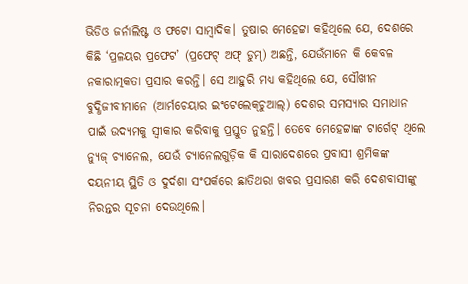ଭିଡିଓ ଜର୍ନାଲିଷ୍ଟ ଓ ଫଟୋ ସାମ୍ବାଦିକ। ତୁଷାର ମେହେଟ୍ଟା କହିଥିଲେ ଯେ, ଦେଶରେ କିଛି ‘ପ୍ରଳୟର ପ୍ରଫେଟ’ (ପ୍ରଫେଟ୍ ଅଫ୍ ଡୁମ୍) ଅଛନ୍ତି, ଯେଉଁମାନେ କି କେବଳ ନକାରାତ୍ମକତା ପ୍ରସାର କରନ୍ତି। ସେ ଆହୁରି ମଧ୍ୟ କହିଥିଲେ ଯେ, ସୌଖୀନ ବୁଦ୍ଧିଜୀବୀମାନେ (ଆର୍ମଚେୟାର ଇଂଟେଲେକ୍‌ଚୁଆଲ୍) ଦେଶର ସମସ୍ୟାର ସମାଧାନ ପାଇଁ ଉଦ୍ୟମକୁ ସ୍ୱୀକାର କରିବାକୁ ପ୍ରସ୍ତୁତ ନୁହନ୍ତି। ତେବେ ମେହେଟ୍ଟାଙ୍କ ଟାର୍ଗେଟ୍‌ ଥିଲେ ନ୍ୟୁଜ୍‌ ଚ୍ୟାନେଲ, ଯେଉଁ ଚ୍ୟାନେଲଗୁଡ଼ିକ କି ସାରାଦେଶରେ ପ୍ରବାସୀ ଶ୍ରମିକଙ୍କ ଦୟନୀୟ ସ୍ଥିତି ଓ ଦୁର୍ଦଶା ସଂପର୍କରେ ଛାତିଥରା ଖବର ପ୍ରସାରଣ କରି ଦେଶବାସୀଙ୍କୁ ନିରନ୍ତର ସୂଚନା ଦେଉଥିଲେ।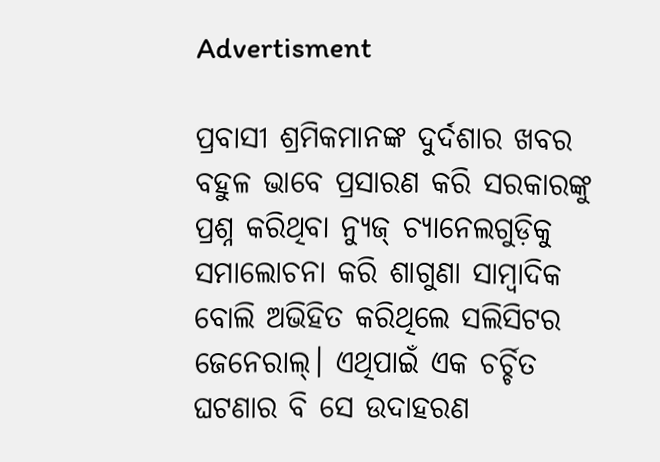Advertisment

ପ୍ରବାସୀ ଶ୍ରମିକମାନଙ୍କ ଦୁର୍ଦଶାର ଖବର ବହୁଳ ଭାବେ ପ୍ରସାରଣ କରି ସରକାରଙ୍କୁ ପ୍ରଶ୍ନ କରିଥିବା ନ୍ୟୁଜ୍‌ ଚ୍ୟାନେଲଗୁଡ଼ିକୁ ସମାଲୋଚନା କରି ଶାଗୁଣା ସାମ୍ବାଦିକ ବୋଲି ଅଭିହିତ କରିଥିଲେ ସଲିସିଟର ଜେନେରାଲ୍। ଏଥିପାଇଁ ଏକ ଚର୍ଚ୍ଚିତ ଘଟଣାର ବି ସେ ଉଦାହରଣ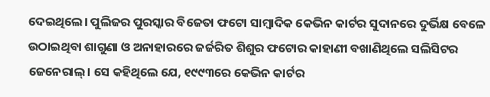ଦେଇଥିଲେ। ପୁଲିଜର ପୁରସ୍କାର ବିଜେତା ଫଟୋ ସାମ୍ବାଦିକ କେଭିନ କାର୍ଟର ସୁଦାନରେ ଦୁର୍ଭିକ୍ଷ ବେଳେ ଉଠାଇଥିବା ଶାଗୁଣା ଓ ଅନାହାରରେ ଜର୍ଜରିତ ଶିଶୁର ଫଟୋର କାହାଣୀ ବଖାଣିଥିଲେ ସଲିସିଟର ଜେନେରାଲ୍। ସେ କହିଥିଲେ ଯେ, ୧୯୯୩ରେ କେଭିନ କାର୍ଟର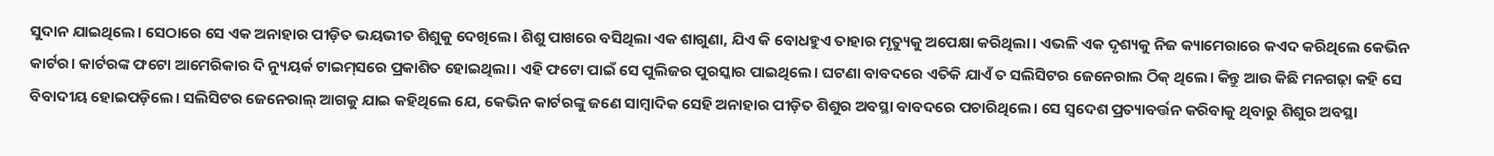ସୁଦାନ ଯାଇଥିଲେ। ସେଠାରେ ସେ ଏକ ଅନାହାର ପୀଡ଼ିତ ଭୟଭୀତ ଶିଶୁକୁ ଦେଖିଲେ। ଶିଶୁ ପାଖରେ ବସିଥିଲା ଏକ ଶାଗୁଣା, ଯିଏ କି ବୋଧହୁଏ ତାହାର ମୃତ୍ୟୁକୁ ଅପେକ୍ଷା କରିଥିଲା। ଏଭଳି ଏକ ଦୃଶ୍ୟକୁ ନିଜ କ୍ୟାମେରାରେ କଏଦ କରିଥିଲେ କେଭିନ କାର୍ଟର। କାର୍ଟରଙ୍କ ଫଟୋ ଆମେରିକାର ଦି ନ୍ୟୁୟର୍କ ଟାଇମ୍‌ସରେ ପ୍ରକାଶିତ ହୋଇଥିଲା। ଏହି ଫଟୋ ପାଇଁ ସେ ପୁଲିଜର ପୁରସ୍କାର ପାଇଥିଲେ। ଘଟଣା ବାବଦରେ ଏତିକି ଯାଏଁ ତ ସଲିସିଟର ଜେନେରାଲ ଠିକ୍ ଥିଲେ। କିନ୍ତୁ ଆଉ କିଛି ମନଗଢ଼ା କହି ସେ ବିବାଦୀୟ ହୋଇପଡ଼ିଲେ। ସଲିସିଟର ଜେନେରାଲ୍ ଆଗକୁ ଯାଇ କହିଥିଲେ ଯେ, କେଭିନ କାର୍ଟରଙ୍କୁ ଜଣେ ସାମ୍ବାଦିକ ସେହି ଅନାହାର ପୀଡ଼ିତ ଶିଶୁର ଅବସ୍ଥା ବାବଦରେ ପଚାରିଥିଲେ। ସେ ସ୍ୱଦେଶ ପ୍ରତ୍ୟାବର୍ତ୍ତନ କରିବାକୁ ଥିବାରୁ ଶିଶୁର ଅବସ୍ଥା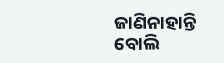ଜାଣିନାହାନ୍ତି ବୋଲି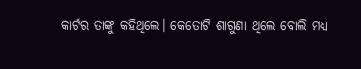କାର୍ଟର ତାଙ୍କୁ କହିଥିଲେ। କେତୋଟି ଶାଗୁଣା ଥିଲେ ବୋଲି ମଧ୍ୟ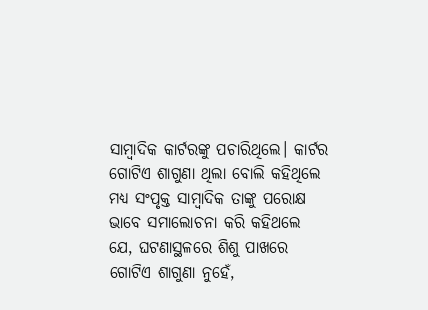ସାମ୍ବାଦିକ କାର୍ଟରଙ୍କୁ ପଚାରିଥିଲେ। କାର୍ଟର ଗୋଟିଏ ଶାଗୁଣା ଥିଲା ବୋଲି କହିଥିଲେ ମଧ୍ୟ ସଂପୃକ୍ତ ସାମ୍ବାଦିକ ତାଙ୍କୁ ପରୋକ୍ଷ ଭାବେ ସମାଲୋଚନା କରି କହିଥଲେ ଯେ, ଘଟଣାସ୍ଥଳରେ ଶିଶୁ ପାଖରେ ଗୋଟିଏ ଶାଗୁଣା ନୁହେଁ,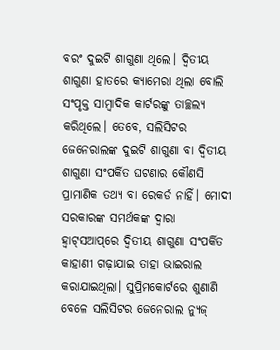ବରଂ ଦୁଇଟି ଶାଗୁଣା ଥିଲେ। ଦ୍ୱିତୀୟ ଶାଗୁଣା ହାତରେ କ୍ୟାମେରା ଥିଲା ବୋଲି ସଂପୃକ୍ତ ସାମ୍ବାଦିକ କାର୍ଟରଙ୍କୁ ତାଚ୍ଛଲ୍ୟ କରିଥିଲେ। ତେବେ, ସଲିସିଟର ଜେନେରାଲଙ୍କ ଦୁଇଟି ଶାଗୁଣା ବା ଦ୍ୱିତୀୟ ଶାଗୁଣା ସଂପର୍କିତ ଘଟଣାର କୌଣସି ପ୍ରାମାଣିକ ତଥ୍ୟ ବା ରେକର୍ଡ ନାହିଁ। ମୋଦୀ ସରକାରଙ୍କ ସମର୍ଥକଙ୍କ ଦ୍ୱାରା ହ୍ୱାଟ୍‌ସଆପ୍‌ରେ ଦ୍ୱିତୀୟ ଶାଗୁଣା ସଂପର୍କିତ କାହାଣୀ ଗଢ଼ାଯାଇ ତାହା ଭାଇରାଲ କରାଯାଇଥିଲା। ସୁପ୍ରିମକୋର୍ଟରେ ଶୁଣାଣି ବେଳେ ସଲିସିଟର ଜେନେରାଲ ନ୍ୟୁଜ୍‌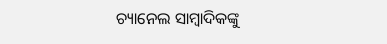ଚ୍ୟାନେଲ ସାମ୍ବାଦିକଙ୍କୁ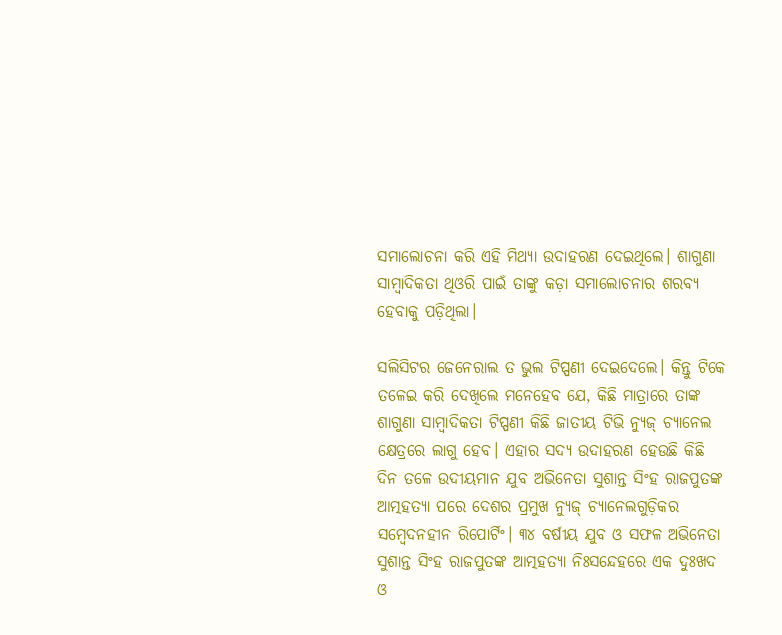ସମାଲୋଚନା କରି ଏହି ମିଥ୍ୟା ଉଦାହରଣ ଦେଇଥିଲେ। ଶାଗୁଣା ସାମ୍ବାଦିକତା ଥିଓରି ପାଇଁ ତାଙ୍କୁ କଡ଼ା ସମାଲୋଚନାର ଶରବ୍ୟ ହେବାକୁ ପଡ଼ିଥିଲା।

ସଲିସିଟର ଜେନେରାଲ ତ ଭୁଲ ଟିପ୍ପଣୀ ଦେଇଦେଲେ। କିନ୍ତୁ ଟିକେ ତଳେଇ କରି ଦେଖିଲେ ମନେହେବ ଯେ, କିଛି ମାତ୍ରାରେ ତାଙ୍କ ଶାଗୁଣା ସାମ୍ବାଦିକତା ଟିପ୍ପଣୀ କିଛି ଜାତୀୟ ଟିଭି ନ୍ୟୁଜ୍‌ ଚ୍ୟାନେଲ କ୍ଷେତ୍ରରେ ଲାଗୁ ହେବ। ଏହାର ସଦ୍ୟ ଉଦାହରଣ ହେଉଛି କିଛି ଦିନ ତଳେ ଉଦୀୟମାନ ଯୁବ ଅଭିନେତା ସୁଶାନ୍ତ ସିଂହ ରାଜପୁତଙ୍କ ଆତ୍ମହତ୍ୟା ପରେ ଦେଶର ପ୍ରମୁଖ ନ୍ୟୁଜ୍‌ ଚ୍ୟାନେଲଗୁଡ଼ିକର ସମ୍ବେଦନହୀନ ରିପୋର୍ଟିଂ। ୩୪ ବର୍ଷୀୟ ଯୁବ ଓ ସଫଳ ଅଭିନେତା ସୁଶାନ୍ତ ସିଂହ ରାଜପୁତଙ୍କ ଆତ୍ମହତ୍ୟା ନିଃସନ୍ଦେହରେ ଏକ ଦୁଃଖଦ ଓ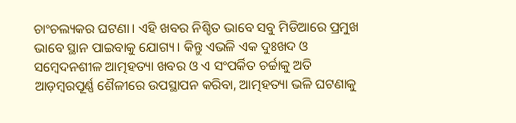ଚାଂଚଲ୍ୟକର ଘଟଣା। ଏହି ଖବର ନିଶ୍ଚିତ ଭାବେ ସବୁ ମିଡିଆରେ ପ୍ରମୁଖ ଭାବେ ସ୍ଥାନ ପାଇବାକୁ ଯୋଗ୍ୟ। କିନ୍ତୁ ଏଭଳି ଏକ ଦୁଃଖଦ ଓ ସମ୍ବେଦନଶୀଳ ଆତ୍ମହତ୍ୟା ଖବର ଓ ଏ ସଂପର୍କିତ ଚର୍ଚ୍ଚାକୁ ଅତି ଆଡ଼ମ୍ବରପୂର୍ଣ୍ଣ ଶୈଳୀରେ ଉପସ୍ଥାପନ କରିବା, ଆତ୍ମହତ୍ୟା ଭଳି ଘଟଣାକୁ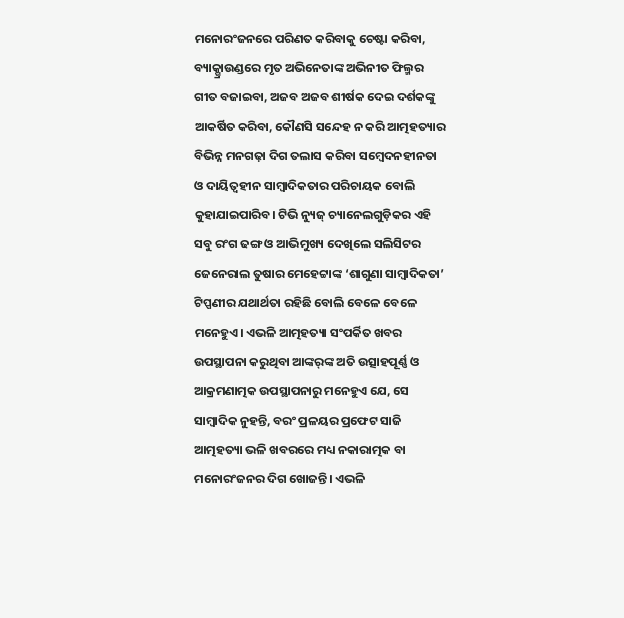ମନୋରଂଜନରେ ପରିଣତ କରିବାକୁ ଚେଷ୍ଟା କରିବା, ବ୍ୟାକ‌୍ଗ୍ରାଉଣ୍ଡରେ ମୃତ ଅଭିନେତାଙ୍କ ଅଭିନୀତ ଫିଲ୍ମର ଗୀତ ବଜାଇବା, ଅଜବ ଅଜବ ଶୀର୍ଷକ ଦେଇ ଦର୍ଶକଙ୍କୁ ଆକର୍ଷିତ କରିବା, କୌଣସି ସନ୍ଦେହ ନ କରି ଆତ୍ମହତ୍ୟାର ବିଭିନ୍ନ ମନଗଢ଼ା ଦିଗ ତଲାସ କରିବା ସମ୍ବେଦନହୀନତା ଓ ଦାୟିତ୍ୱହୀନ ସାମ୍ବାଦିକତାର ପରିଚାୟକ ବୋଲି କୁହାଯାଇପାରିବ। ଟିଭି ନ୍ୟୁଜ୍‌ ଚ୍ୟାନେଲଗୁଡ଼ିକର ଏହି ସବୁ ରଂଗ ଢଙ୍ଗ ଓ ଆଭିମୁଖ୍ୟ ଦେଖିଲେ ସଲିସିଟର ଜେନେରାଲ ତୁଷାର ମେହେଟ୍ଟାଙ୍କ ‘ଶାଗୁଣା ସାମ୍ବାଦିକତା’ ଟିପ୍ପଣୀର ଯଥାର୍ଥତା ରହିଛି ବୋଲି ବେଳେ ବେଳେ ମନେହୁଏ। ଏଭଳି ଆତ୍ମହତ୍ୟା ସଂପର୍କିତ ଖବର ଉପସ୍ଥାପନା କରୁଥିବା ଆଙ୍କର୍‌ଙ୍କ ଅତି ଉତ୍ସାହପୂର୍ଣ୍ଣ ଓ ଆକ୍ରମଣାତ୍ମକ ଉପସ୍ଥାପନାରୁ ମନେହୁଏ ଯେ, ସେ ସାମ୍ବାଦିକ ନୁହନ୍ତି, ବରଂ ପ୍ରଳୟର ପ୍ରଫେଟ ସାଜି ଆତ୍ମହତ୍ୟା ଭଳି ଖବରରେ ମଧ୍ୟ ନକାରାତ୍ମକ ବା ମନୋରଂଜନର ଦିଗ ଖୋଜନ୍ତି। ଏଭଳି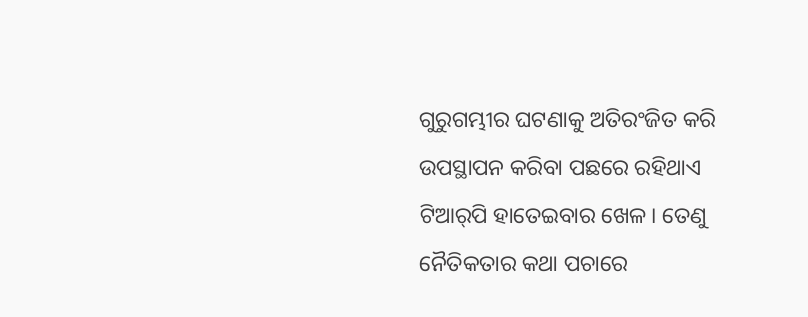ଗୁରୁଗମ୍ଭୀର ଘଟଣାକୁ ଅତିରଂଜିତ କରି ଉପସ୍ଥାପନ କରିବା ପଛରେ ରହିଥାଏ ଟିଆର୍‌ପି ହାତେଇବାର ଖେଳ। ତେଣୁ ନୈତିକତାର କଥା ପଚାରେ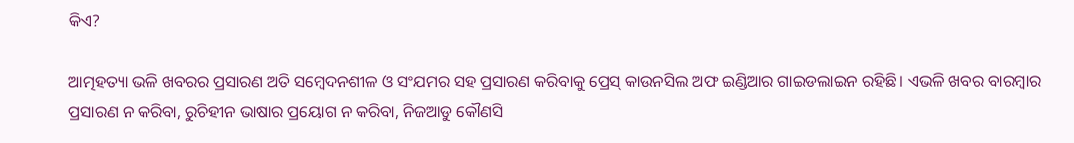କିଏ?

ଆତ୍ମହତ୍ୟା ଭଳି ଖବରର ପ୍ରସାରଣ ଅତି ସମ୍ବେଦନଶୀଳ ଓ ସଂଯମର ସହ ପ୍ରସାରଣ କରିବାକୁ ପ୍ରେସ୍‌ କାଉନସିଲ ଅଫ ଇଣ୍ଡିଆର ଗାଇଡଲାଇନ ରହିଛି। ଏଭଳି ଖବର ବାରମ୍ବାର ପ୍ରସାରଣ ନ କରିବା, ରୁଚିହୀନ ଭାଷାର ପ୍ରୟୋଗ ନ କରିବା, ନିଜଆଡୁ କୌଣସି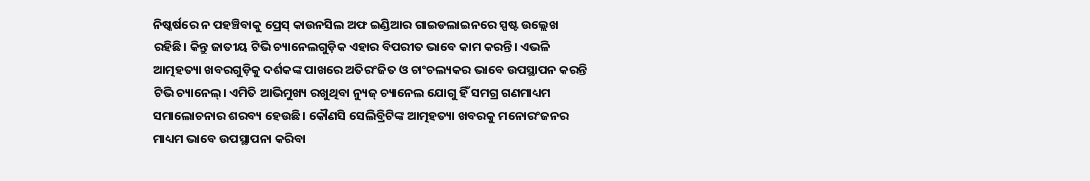ନିଷ୍କର୍ଷରେ ନ ପହଞ୍ଚିବାକୁ ପ୍ରେସ୍‌ କାଉନସିଲ ଅଫ ଇଣ୍ଡିଆର ଗାଇଡଲାଇନରେ ସ୍ପଷ୍ଟ ଉଲ୍ଲେଖ ରହିଛି। କିନ୍ତୁ ଜାତୀୟ ଟିଭି ଚ୍ୟାନେଲଗୁଡ଼ିକ ଏହାର ବିପରୀତ ଭାବେ କାମ କରନ୍ତି। ଏଭଳି ଆତ୍ମହତ୍ୟା ଖବରଗୁଡ଼ିକୁ ଦର୍ଶକଙ୍କ ପାଖରେ ଅତିରଂଜିତ ଓ ଚାଂଚଲ୍ୟକର ଭାବେ ଉପସ୍ଥାପନ କରନ୍ତି ଟିଭି ଚ୍ୟାନେଲ୍। ଏମିତି ଆଭିମୁଖ୍ୟ ରଖୁଥିବା ନ୍ୟୁଜ୍‌ ଚ୍ୟାନେଲ ଯୋଗୁ ହିଁ ସମଗ୍ର ଗଣମାଧ୍ୟମ ସମାଲୋଚନାର ଶରବ୍ୟ ହେଉଛି। କୌଣସି ସେଲିବ୍ରିଟିଙ୍କ ଆତ୍ମହତ୍ୟା ଖବରକୁ ମନୋରଂଜନର ମାଧ୍ୟମ ଭାବେ ଉପସ୍ଥାପନା କରିବା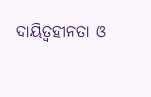ଦାୟିତ୍ୱହୀନତା ଓ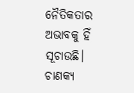ନୈତିକତାର ଅଭାବକୁ ହିଁ ସୂଚାଉଛି।
ଚାଣକ୍ୟ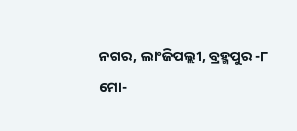ନଗର, ଲାଂଜିପଲ୍ଲୀ, ବ୍ରହ୍ମପୁର -୮
ମୋ-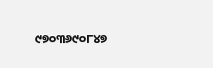୯୭୦୩୬୯୦୮୪୭